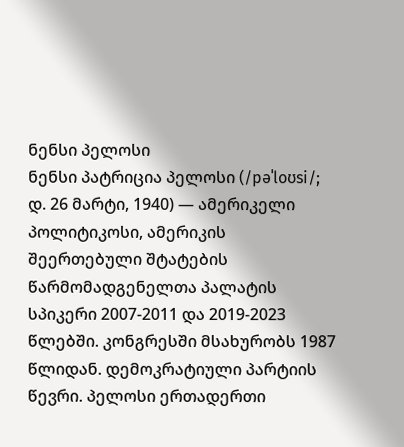ნენსი პელოსი
ნენსი პატრიცია პელოსი (/pəˈloʊsi/; დ. 26 მარტი, 1940) — ამერიკელი პოლიტიკოსი, ამერიკის შეერთებული შტატების წარმომადგენელთა პალატის სპიკერი 2007-2011 და 2019-2023 წლებში. კონგრესში მსახურობს 1987 წლიდან. დემოკრატიული პარტიის წევრი. პელოსი ერთადერთი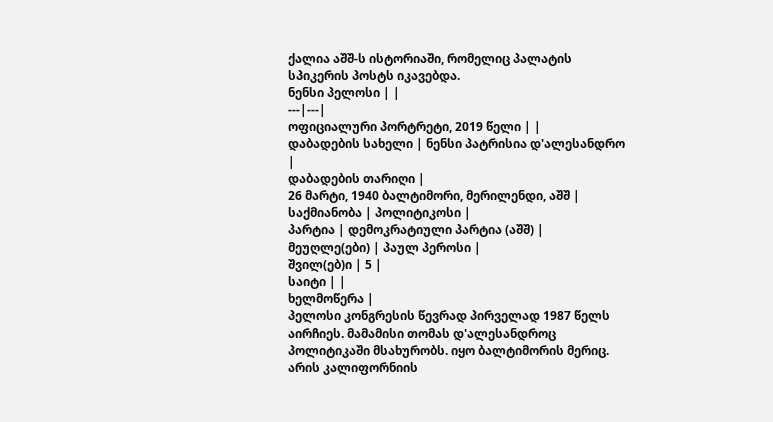ქალია აშშ-ს ისტორიაში, რომელიც პალატის სპიკერის პოსტს იკავებდა.
ნენსი პელოსი | |
---|---|
ოფიციალური პორტრეტი, 2019 წელი | |
დაბადების სახელი | ნენსი პატრისია დ'ალესანდრო |
დაბადების თარიღი |
26 მარტი, 1940 ბალტიმორი, მერილენდი, აშშ |
საქმიანობა | პოლიტიკოსი |
პარტია | დემოკრატიული პარტია (აშშ) |
მეუღლე(ები) | პაულ პეროსი |
შვილ(ებ)ი | 5 |
საიტი | |
ხელმოწერა |
პელოსი კონგრესის წევრად პირველად 1987 წელს აირჩიეს. მამამისი თომას დ'ალესანდროც პოლიტიკაში მსახურობს. იყო ბალტიმორის მერიც. არის კალიფორნიის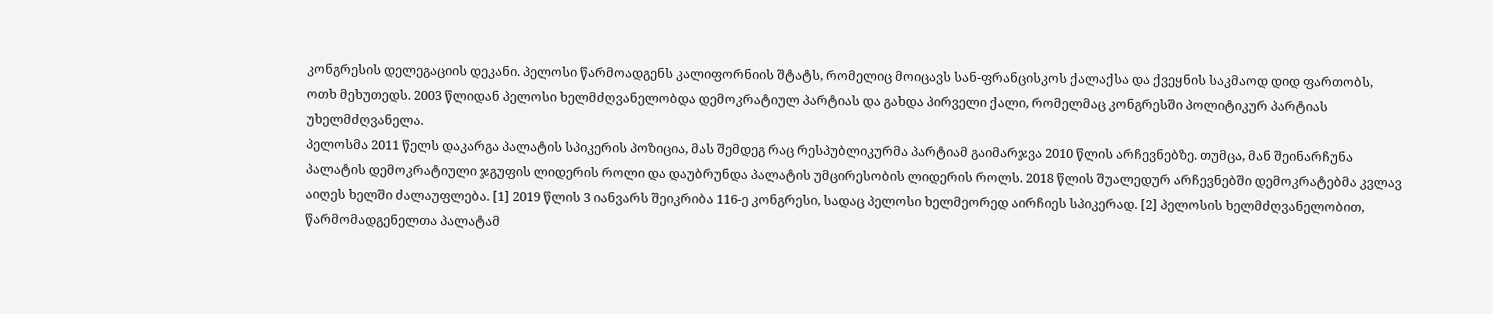კონგრესის დელეგაციის დეკანი. პელოსი წარმოადგენს კალიფორნიის შტატს, რომელიც მოიცავს სან-ფრანცისკოს ქალაქსა და ქვეყნის საკმაოდ დიდ ფართობს, ოთხ მეხუთედს. 2003 წლიდან პელოსი ხელმძღვანელობდა დემოკრატიულ პარტიას და გახდა პირველი ქალი, რომელმაც კონგრესში პოლიტიკურ პარტიას უხელმძღვანელა.
პელოსმა 2011 წელს დაკარგა პალატის სპიკერის პოზიცია, მას შემდეგ რაც რესპუბლიკურმა პარტიამ გაიმარჯვა 2010 წლის არჩევნებზე. თუმცა, მან შეინარჩუნა პალატის დემოკრატიული ჯგუფის ლიდერის როლი და დაუბრუნდა პალატის უმცირესობის ლიდერის როლს. 2018 წლის შუალედურ არჩევნებში დემოკრატებმა კვლავ აიღეს ხელში ძალაუფლება. [1] 2019 წლის 3 იანვარს შეიკრიბა 116-ე კონგრესი, სადაც პელოსი ხელმეორედ აირჩიეს სპიკერად. [2] პელოსის ხელმძღვანელობით, წარმომადგენელთა პალატამ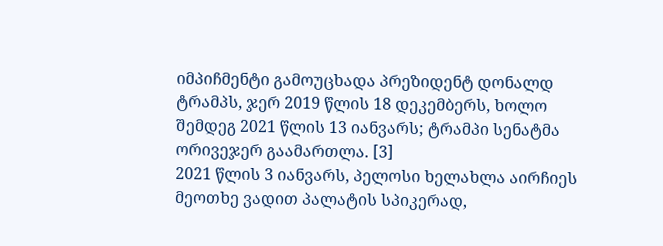იმპიჩმენტი გამოუცხადა პრეზიდენტ დონალდ ტრამპს, ჯერ 2019 წლის 18 დეკემბერს, ხოლო შემდეგ 2021 წლის 13 იანვარს; ტრამპი სენატმა ორივეჯერ გაამართლა. [3]
2021 წლის 3 იანვარს, პელოსი ხელახლა აირჩიეს მეოთხე ვადით პალატის სპიკერად,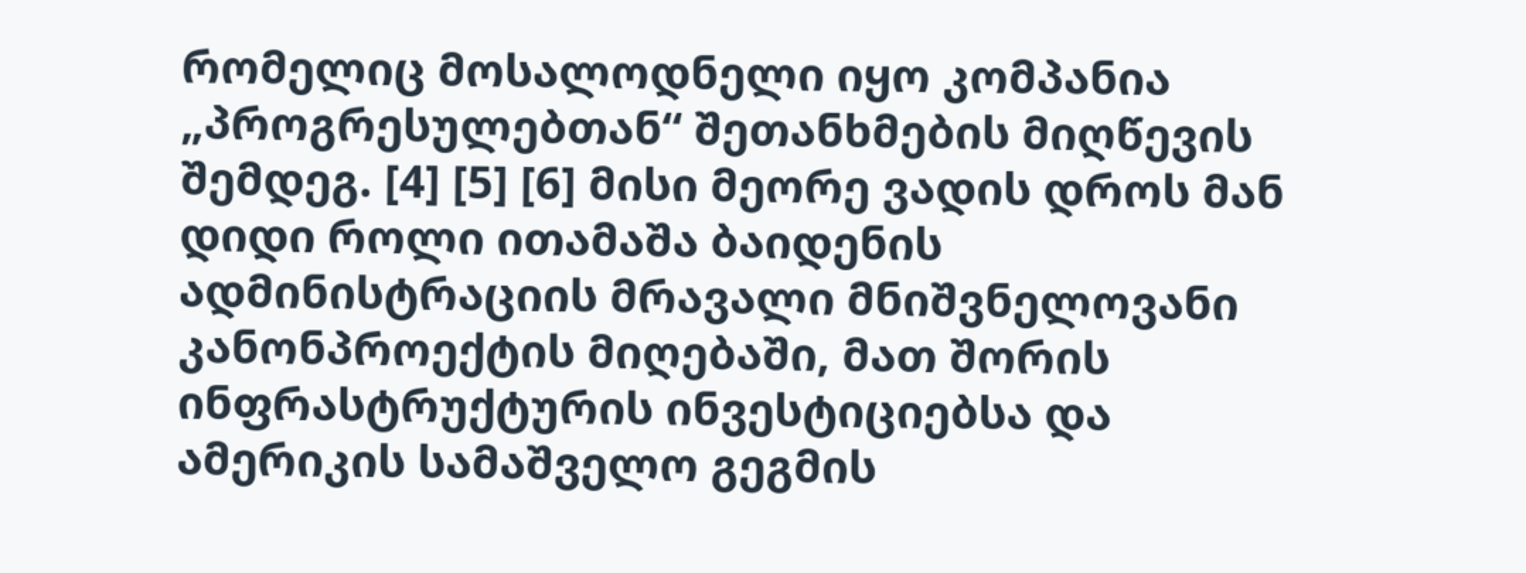რომელიც მოსალოდნელი იყო კომპანია „პროგრესულებთან“ შეთანხმების მიღწევის შემდეგ. [4] [5] [6] მისი მეორე ვადის დროს მან დიდი როლი ითამაშა ბაიდენის ადმინისტრაციის მრავალი მნიშვნელოვანი კანონპროექტის მიღებაში, მათ შორის ინფრასტრუქტურის ინვესტიციებსა და ამერიკის სამაშველო გეგმის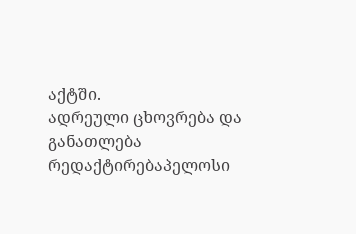აქტში.
ადრეული ცხოვრება და განათლება
რედაქტირებაპელოსი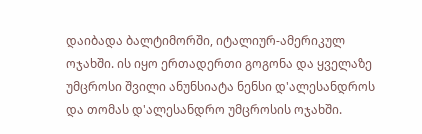დაიბადა ბალტიმორში, იტალიურ-ამერიკულ ოჯახში. ის იყო ერთადერთი გოგონა და ყველაზე უმცროსი შვილი ანუნსიატა ნენსი დ'ალესანდროს და თომას დ'ალესანდრო უმცროსის ოჯახში.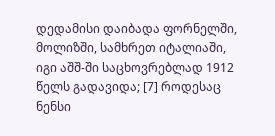დედამისი დაიბადა ფორნელში, მოლიზში, სამხრეთ იტალიაში, იგი აშშ-ში საცხოვრებლად 1912 წელს გადავიდა; [7] როდესაც ნენსი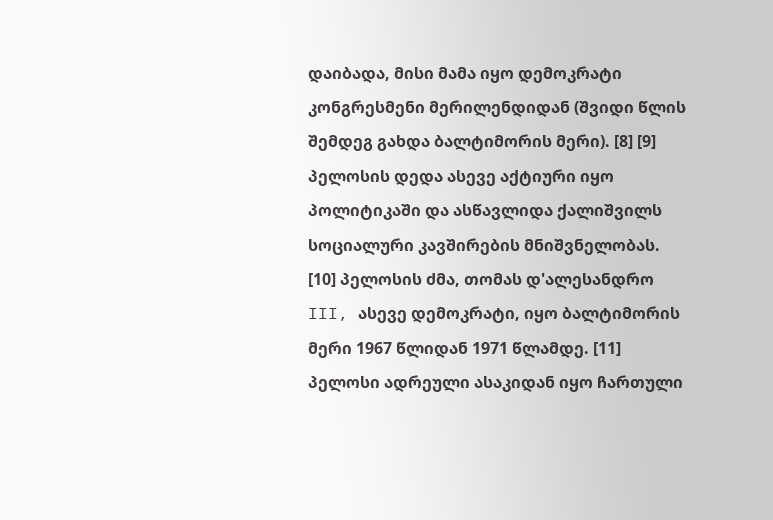დაიბადა, მისი მამა იყო დემოკრატი კონგრესმენი მერილენდიდან (შვიდი წლის შემდეგ გახდა ბალტიმორის მერი). [8] [9] პელოსის დედა ასევე აქტიური იყო პოლიტიკაში და ასწავლიდა ქალიშვილს სოციალური კავშირების მნიშვნელობას. [10] პელოსის ძმა, თომას დ'ალესანდრო III, ასევე დემოკრატი, იყო ბალტიმორის მერი 1967 წლიდან 1971 წლამდე. [11]
პელოსი ადრეული ასაკიდან იყო ჩართული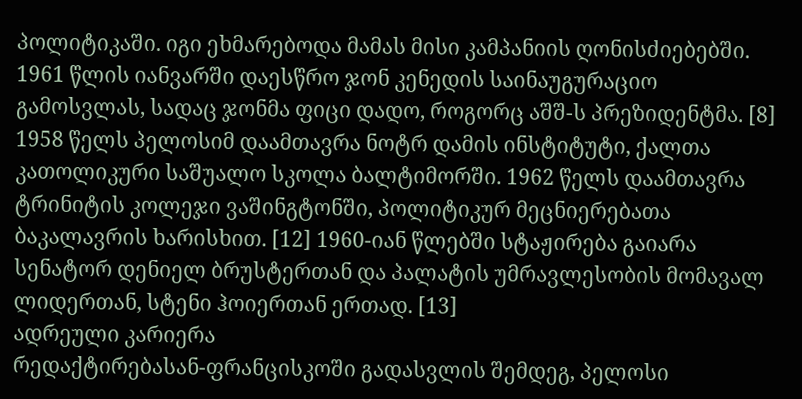პოლიტიკაში. იგი ეხმარებოდა მამას მისი კამპანიის ღონისძიებებში. 1961 წლის იანვარში დაესწრო ჯონ კენედის საინაუგურაციო გამოსვლას, სადაც ჯონმა ფიცი დადო, როგორც აშშ-ს პრეზიდენტმა. [8]
1958 წელს პელოსიმ დაამთავრა ნოტრ დამის ინსტიტუტი, ქალთა კათოლიკური საშუალო სკოლა ბალტიმორში. 1962 წელს დაამთავრა ტრინიტის კოლეჯი ვაშინგტონში, პოლიტიკურ მეცნიერებათა ბაკალავრის ხარისხით. [12] 1960-იან წლებში სტაჟირება გაიარა სენატორ დენიელ ბრუსტერთან და პალატის უმრავლესობის მომავალ ლიდერთან, სტენი ჰოიერთან ერთად. [13]
ადრეული კარიერა
რედაქტირებასან-ფრანცისკოში გადასვლის შემდეგ, პელოსი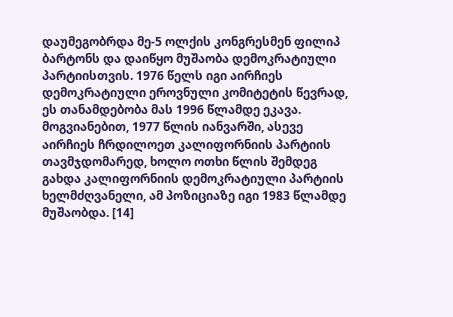დაუმეგობრდა მე-5 ოლქის კონგრესმენ ფილიპ ბარტონს და დაიწყო მუშაობა დემოკრატიული პარტიისთვის. 1976 წელს იგი აირჩიეს დემოკრატიული ეროვნული კომიტეტის წევრად, ეს თანამდებობა მას 1996 წლამდე ეკავა. მოგვიანებით, 1977 წლის იანვარში, ასევე აირჩიეს ჩრდილოეთ კალიფორნიის პარტიის თავმჯდომარედ, ხოლო ოთხი წლის შემდეგ გახდა კალიფორნიის დემოკრატიული პარტიის ხელმძღვანელი, ამ პოზიციაზე იგი 1983 წლამდე მუშაობდა. [14]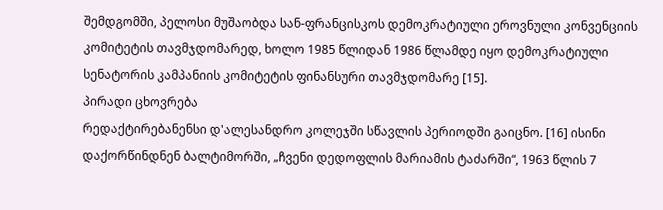შემდგომში, პელოსი მუშაობდა სან-ფრანცისკოს დემოკრატიული ეროვნული კონვენციის კომიტეტის თავმჯდომარედ, ხოლო 1985 წლიდან 1986 წლამდე იყო დემოკრატიული სენატორის კამპანიის კომიტეტის ფინანსური თავმჯდომარე [15].
პირადი ცხოვრება
რედაქტირებანენსი დ'ალესანდრო კოლეჯში სწავლის პერიოდში გაიცნო. [16] ისინი დაქორწინდნენ ბალტიმორში, „ჩვენი დედოფლის მარიამის ტაძარში“, 1963 წლის 7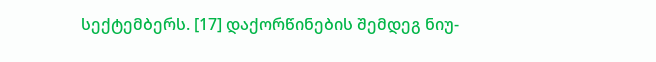სექტემბერს. [17] დაქორწინების შემდეგ ნიუ-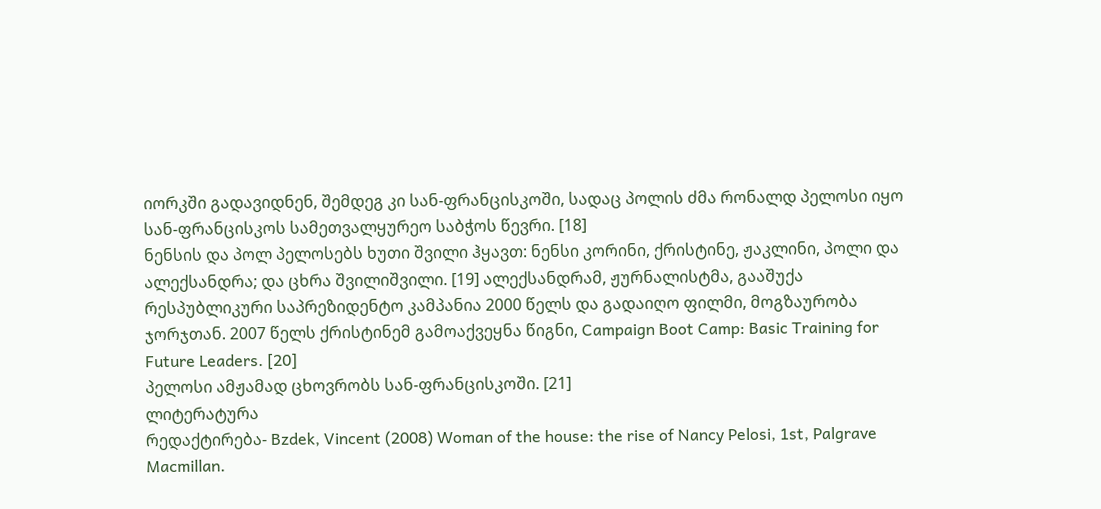იორკში გადავიდნენ, შემდეგ კი სან-ფრანცისკოში, სადაც პოლის ძმა რონალდ პელოსი იყო სან-ფრანცისკოს სამეთვალყურეო საბჭოს წევრი. [18]
ნენსის და პოლ პელოსებს ხუთი შვილი ჰყავთ: ნენსი კორინი, ქრისტინე, ჟაკლინი, პოლი და ალექსანდრა; და ცხრა შვილიშვილი. [19] ალექსანდრამ, ჟურნალისტმა, გააშუქა რესპუბლიკური საპრეზიდენტო კამპანია 2000 წელს და გადაიღო ფილმი, მოგზაურობა ჯორჯთან. 2007 წელს ქრისტინემ გამოაქვეყნა წიგნი, Campaign Boot Camp: Basic Training for Future Leaders. [20]
პელოსი ამჟამად ცხოვრობს სან-ფრანცისკოში. [21]
ლიტერატურა
რედაქტირება- Bzdek, Vincent (2008) Woman of the house: the rise of Nancy Pelosi, 1st, Palgrave Macmillan.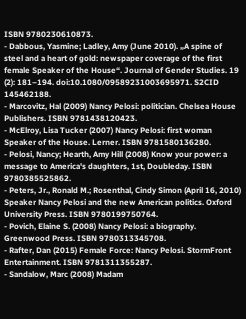ISBN 9780230610873.
- Dabbous, Yasmine; Ladley, Amy (June 2010). „A spine of steel and a heart of gold: newspaper coverage of the first female Speaker of the House“. Journal of Gender Studies. 19 (2): 181–194. doi:10.1080/09589231003695971. S2CID 145462188.
- Marcovitz, Hal (2009) Nancy Pelosi: politician. Chelsea House Publishers. ISBN 9781438120423.
- McElroy, Lisa Tucker (2007) Nancy Pelosi: first woman Speaker of the House. Lerner. ISBN 9781580136280.
- Pelosi, Nancy; Hearth, Amy Hill (2008) Know your power: a message to America's daughters, 1st, Doubleday. ISBN 9780385525862.
- Peters, Jr., Ronald M.; Rosenthal, Cindy Simon (April 16, 2010) Speaker Nancy Pelosi and the new American politics. Oxford University Press. ISBN 9780199750764.
- Povich, Elaine S. (2008) Nancy Pelosi: a biography. Greenwood Press. ISBN 9780313345708.
- Rafter, Dan (2015) Female Force: Nancy Pelosi. StormFront Entertainment. ISBN 9781311355287.
- Sandalow, Marc (2008) Madam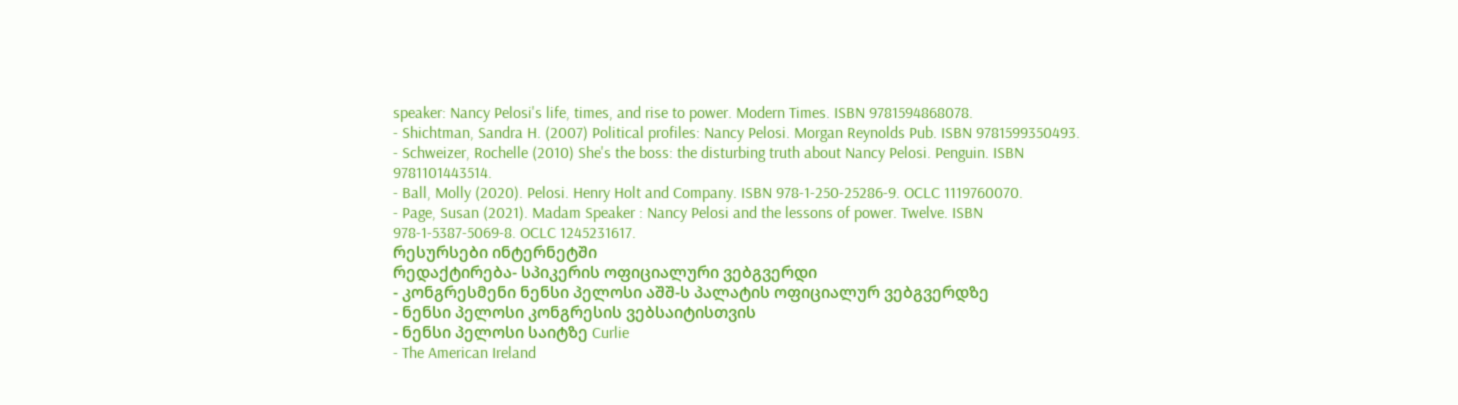speaker: Nancy Pelosi's life, times, and rise to power. Modern Times. ISBN 9781594868078.
- Shichtman, Sandra H. (2007) Political profiles: Nancy Pelosi. Morgan Reynolds Pub. ISBN 9781599350493.
- Schweizer, Rochelle (2010) She's the boss: the disturbing truth about Nancy Pelosi. Penguin. ISBN 9781101443514.
- Ball, Molly (2020). Pelosi. Henry Holt and Company. ISBN 978-1-250-25286-9. OCLC 1119760070.
- Page, Susan (2021). Madam Speaker : Nancy Pelosi and the lessons of power. Twelve. ISBN 978-1-5387-5069-8. OCLC 1245231617.
რესურსები ინტერნეტში
რედაქტირება- სპიკერის ოფიციალური ვებგვერდი
- კონგრესმენი ნენსი პელოსი აშშ-ს პალატის ოფიციალურ ვებგვერდზე
- ნენსი პელოსი კონგრესის ვებსაიტისთვის
- ნენსი პელოსი საიტზე Curlie
- The American Ireland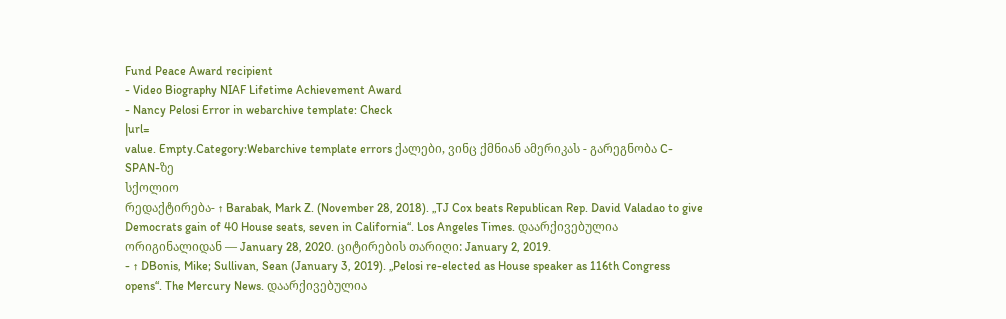Fund Peace Award recipient
- Video Biography NIAF Lifetime Achievement Award
- Nancy Pelosi Error in webarchive template: Check
|url=
value. Empty.Category:Webarchive template errors ქალები, ვინც ქმნიან ამერიკას - გარეგნობა C-SPAN-ზე
სქოლიო
რედაქტირება- ↑ Barabak, Mark Z. (November 28, 2018). „TJ Cox beats Republican Rep. David Valadao to give Democrats gain of 40 House seats, seven in California“. Los Angeles Times. დაარქივებულია ორიგინალიდან — January 28, 2020. ციტირების თარიღი: January 2, 2019.
- ↑ DBonis, Mike; Sullivan, Sean (January 3, 2019). „Pelosi re-elected as House speaker as 116th Congress opens“. The Mercury News. დაარქივებულია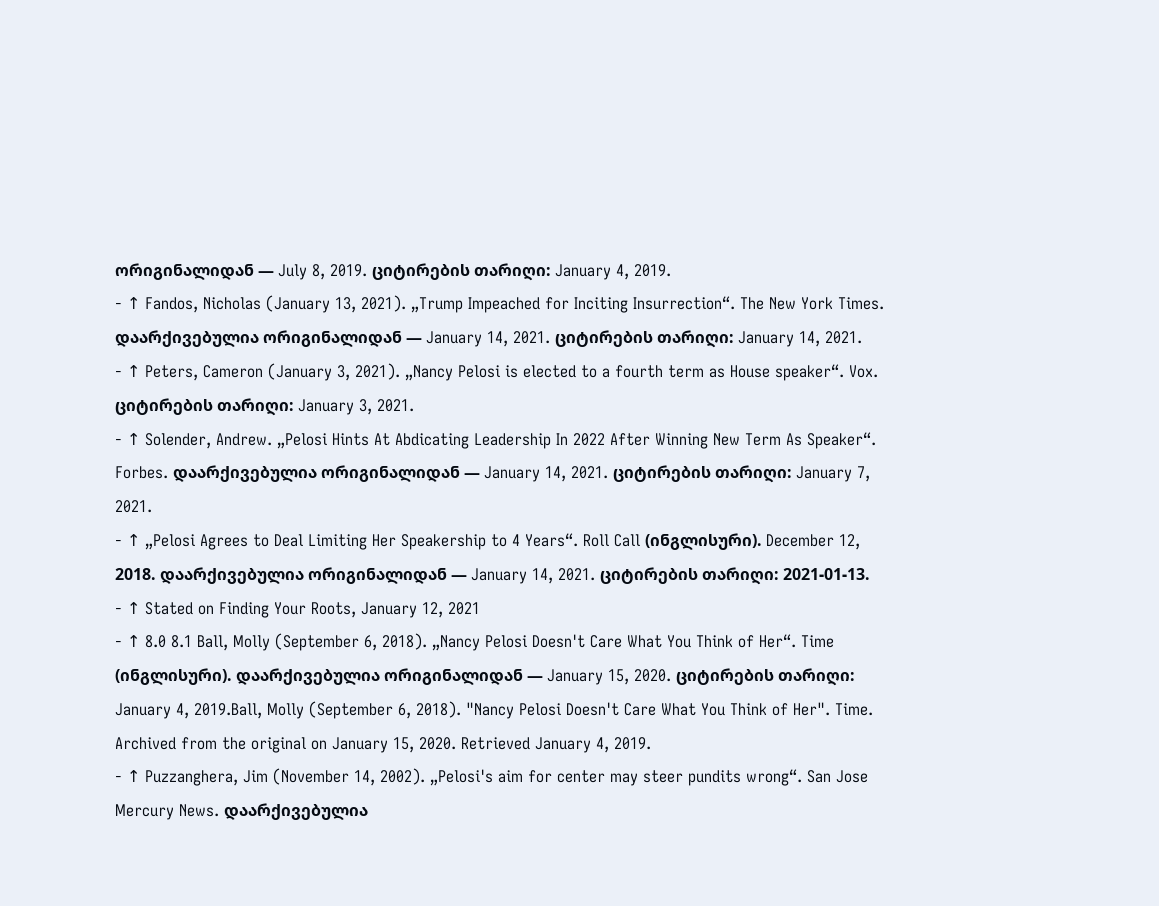ორიგინალიდან — July 8, 2019. ციტირების თარიღი: January 4, 2019.
- ↑ Fandos, Nicholas (January 13, 2021). „Trump Impeached for Inciting Insurrection“. The New York Times. დაარქივებულია ორიგინალიდან — January 14, 2021. ციტირების თარიღი: January 14, 2021.
- ↑ Peters, Cameron (January 3, 2021). „Nancy Pelosi is elected to a fourth term as House speaker“. Vox. ციტირების თარიღი: January 3, 2021.
- ↑ Solender, Andrew. „Pelosi Hints At Abdicating Leadership In 2022 After Winning New Term As Speaker“. Forbes. დაარქივებულია ორიგინალიდან — January 14, 2021. ციტირების თარიღი: January 7, 2021.
- ↑ „Pelosi Agrees to Deal Limiting Her Speakership to 4 Years“. Roll Call (ინგლისური). December 12, 2018. დაარქივებულია ორიგინალიდან — January 14, 2021. ციტირების თარიღი: 2021-01-13.
- ↑ Stated on Finding Your Roots, January 12, 2021
- ↑ 8.0 8.1 Ball, Molly (September 6, 2018). „Nancy Pelosi Doesn't Care What You Think of Her“. Time (ინგლისური). დაარქივებულია ორიგინალიდან — January 15, 2020. ციტირების თარიღი: January 4, 2019.Ball, Molly (September 6, 2018). "Nancy Pelosi Doesn't Care What You Think of Her". Time. Archived from the original on January 15, 2020. Retrieved January 4, 2019.
- ↑ Puzzanghera, Jim (November 14, 2002). „Pelosi's aim for center may steer pundits wrong“. San Jose Mercury News. დაარქივებულია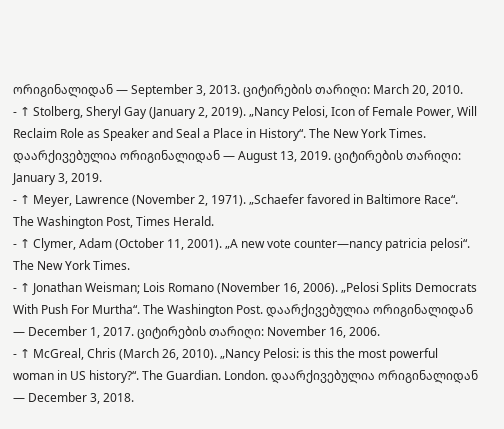ორიგინალიდან — September 3, 2013. ციტირების თარიღი: March 20, 2010.
- ↑ Stolberg, Sheryl Gay (January 2, 2019). „Nancy Pelosi, Icon of Female Power, Will Reclaim Role as Speaker and Seal a Place in History“. The New York Times. დაარქივებულია ორიგინალიდან — August 13, 2019. ციტირების თარიღი: January 3, 2019.
- ↑ Meyer, Lawrence (November 2, 1971). „Schaefer favored in Baltimore Race“. The Washington Post, Times Herald.
- ↑ Clymer, Adam (October 11, 2001). „A new vote counter—nancy patricia pelosi“. The New York Times.
- ↑ Jonathan Weisman; Lois Romano (November 16, 2006). „Pelosi Splits Democrats With Push For Murtha“. The Washington Post. დაარქივებულია ორიგინალიდან — December 1, 2017. ციტირების თარიღი: November 16, 2006.
- ↑ McGreal, Chris (March 26, 2010). „Nancy Pelosi: is this the most powerful woman in US history?“. The Guardian. London. დაარქივებულია ორიგინალიდან — December 3, 2018.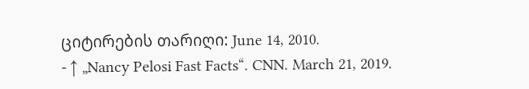ციტირების თარიღი: June 14, 2010.
- ↑ „Nancy Pelosi Fast Facts“. CNN. March 21, 2019.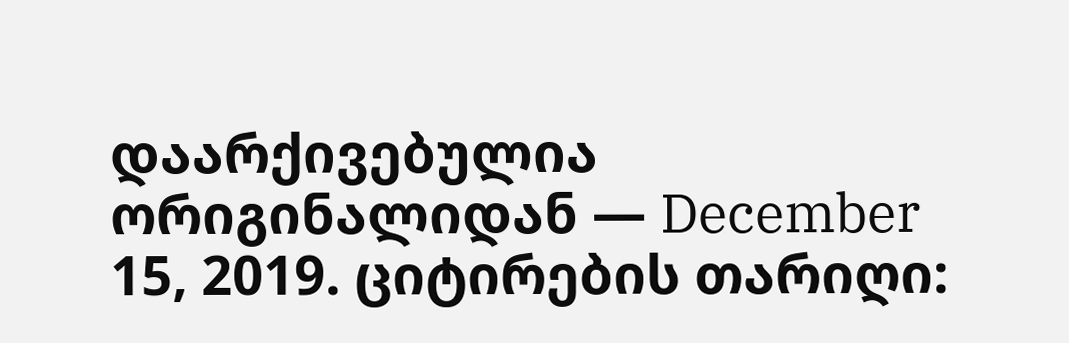დაარქივებულია ორიგინალიდან — December 15, 2019. ციტირების თარიღი: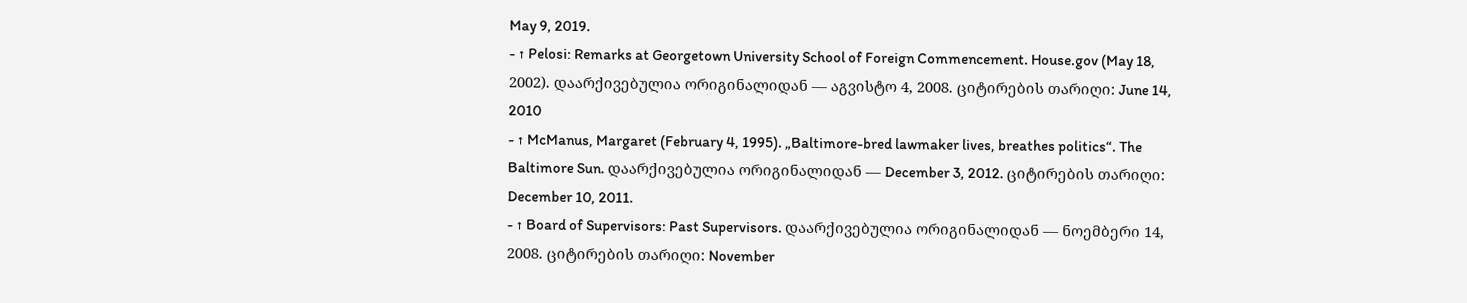May 9, 2019.
- ↑ Pelosi: Remarks at Georgetown University School of Foreign Commencement. House.gov (May 18, 2002). დაარქივებულია ორიგინალიდან — აგვისტო 4, 2008. ციტირების თარიღი: June 14, 2010
- ↑ McManus, Margaret (February 4, 1995). „Baltimore-bred lawmaker lives, breathes politics“. The Baltimore Sun. დაარქივებულია ორიგინალიდან — December 3, 2012. ციტირების თარიღი: December 10, 2011.
- ↑ Board of Supervisors: Past Supervisors. დაარქივებულია ორიგინალიდან — ნოემბერი 14, 2008. ციტირების თარიღი: November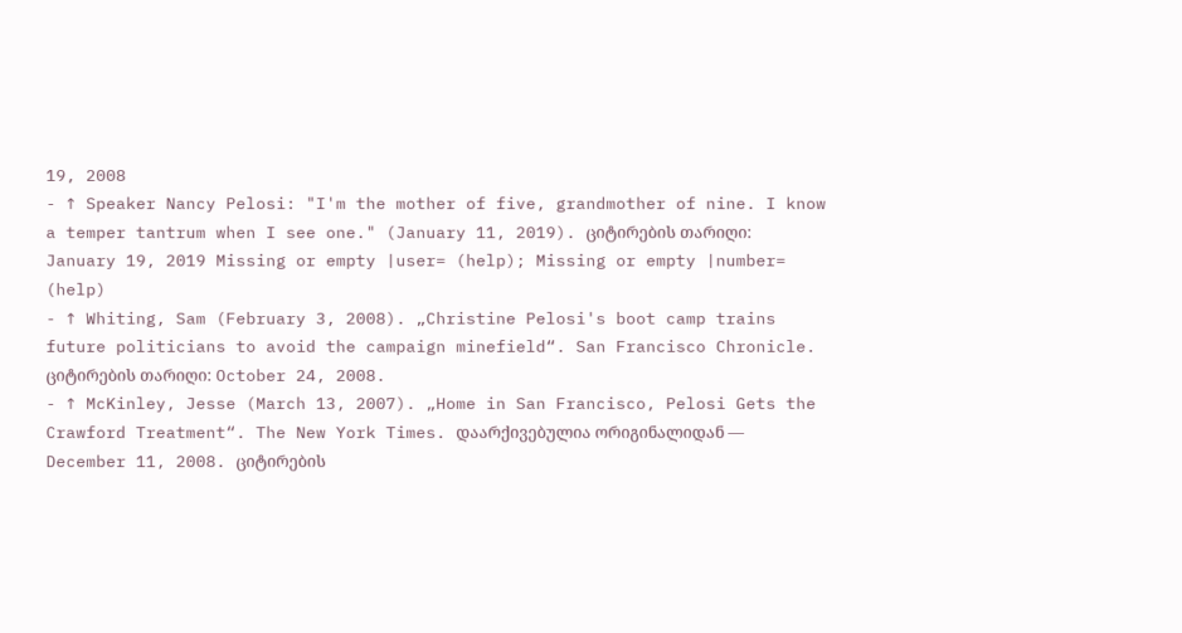19, 2008
- ↑ Speaker Nancy Pelosi: "I'm the mother of five, grandmother of nine. I know a temper tantrum when I see one." (January 11, 2019). ციტირების თარიღი: January 19, 2019 Missing or empty |user= (help); Missing or empty |number= (help)
- ↑ Whiting, Sam (February 3, 2008). „Christine Pelosi's boot camp trains future politicians to avoid the campaign minefield“. San Francisco Chronicle. ციტირების თარიღი: October 24, 2008.
- ↑ McKinley, Jesse (March 13, 2007). „Home in San Francisco, Pelosi Gets the Crawford Treatment“. The New York Times. დაარქივებულია ორიგინალიდან — December 11, 2008. ციტირების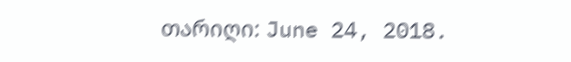თარიღი: June 24, 2018.